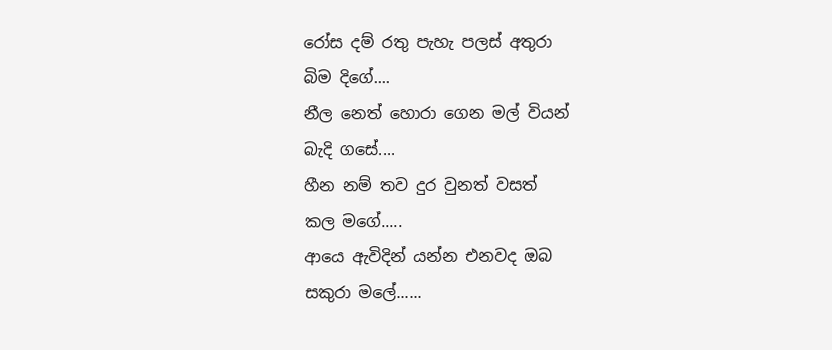රෝස දම් රතු පැහැ පලස් අතුරා
බිම දිගේ....
නීල නෙත් හොරා ගෙන මල් වියන්
බැදි ගසේ....
හීන නම් තව දුර වුනත් වසත්
කල මගේ.....
ආයෙ ඇවිදින් යන්න එනවද ඔබ
සකුරා මලේ......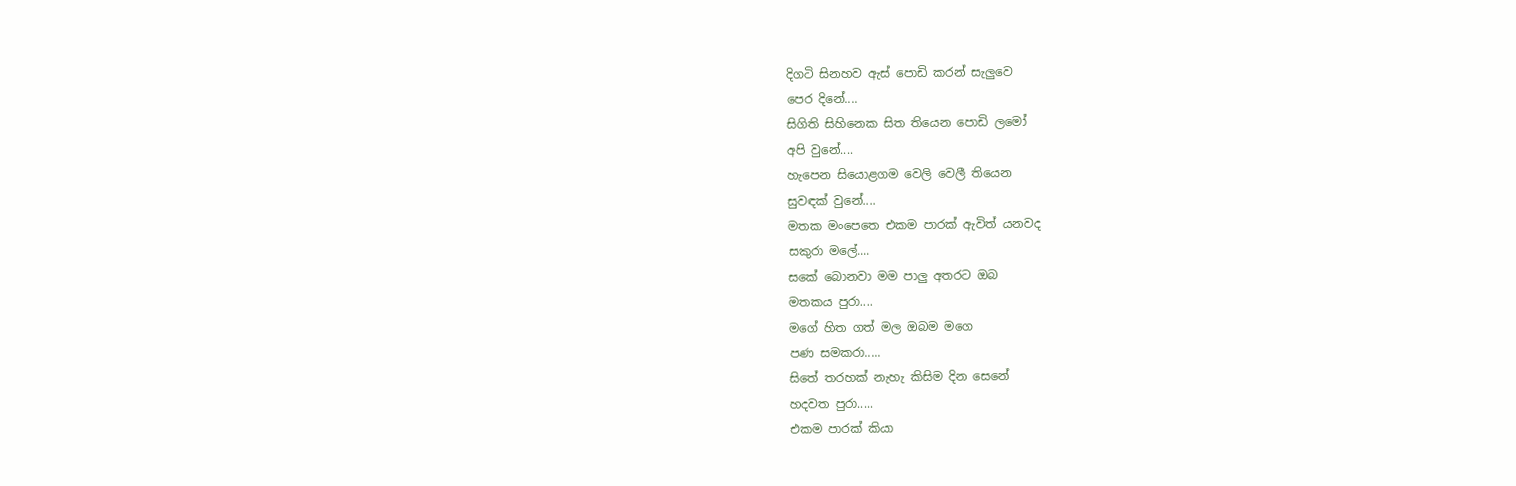දිගටි සිනහව ඇස් පොඩි කරන් සැලුවෙ
පෙර දිනේ....
සිගිති සිහිනෙක සිත තියෙන පොඩි ලමෝ
අපි වුනේ....
හැපෙන සියොළගම වෙලි වෙලී තියෙන
සුවඳක් වුනේ....
මතක මංපෙතෙ එකම පාරක් ඇවිත් යනවද
සකුරා මලේ....
සකේ බොනවා මම පාලු අතරට ඔබ
මතකය පුරා....
මගේ හිත ගත් මල ඔබම මගෙ
පණ සමකරා.....
සිතේ තරහක් නැහැ කිසිම දින සෙනේ
හදවත පුරා.....
එකම පාරක් කියා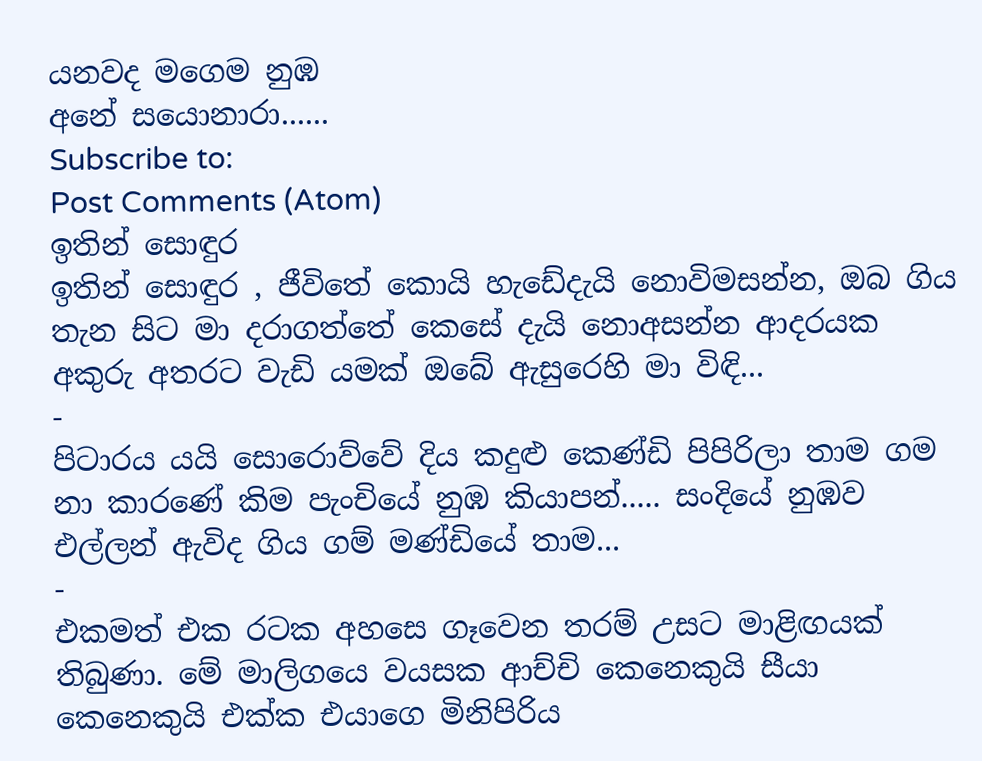යනවද මගෙම නුඹ
අනේ සයොනාරා......
Subscribe to:
Post Comments (Atom)
ඉතින් සොඳුර
ඉතින් සොඳුර , ජීවිතේ කොයි හැඩේදැයි නොවිමසන්න, ඔබ ගිය තැන සිට මා දරාගත්තේ කෙසේ දැයි නොඅසන්න ආදරයක අකුරු අතරට වැඩි යමක් ඔබේ ඇසුරෙහි මා විඳි...
-
පිටාරය යයි සොරොව්වේ දිය කදුළු කෙණ්ඩි පිපිරිලා තාම ගම නා කාරණේ කිම පැංචියේ නුඹ කියාපන්..... සංදියේ නුඹව එල්ලන් ඇවිද ගිය ගම් මණ්ඩියේ තාම...
-
එකමත් එක රටක අහසෙ ගෑවෙන තරම් උසට මාළිඟයක් තිබුණා. මේ මාලිගයෙ වයසක ආච්චි කෙනෙකුයි සීයා කෙනෙකුයි එක්ක එයාගෙ මිනිපිරිය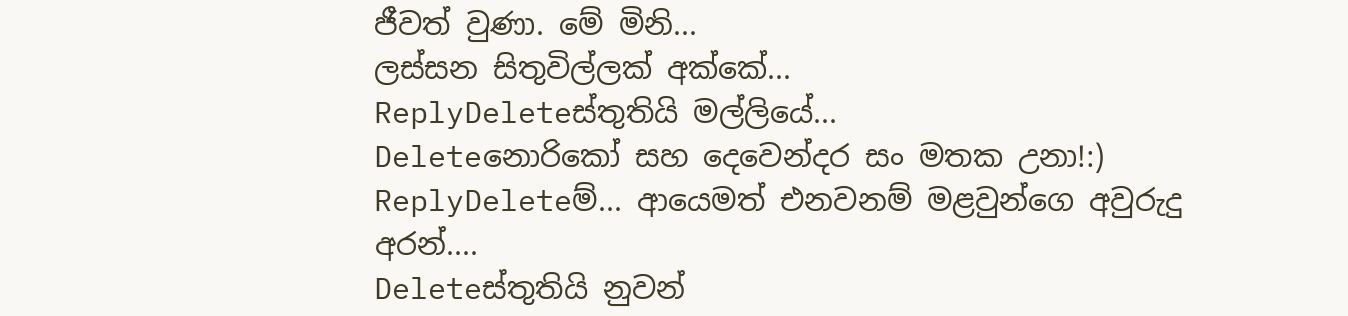ජීවත් වුණා. මේ මිනි...
ලස්සන සිතුවිල්ලක් අක්කේ...
ReplyDeleteස්තුතියි මල්ලියේ...
Deleteනොරිකෝ සහ දෙවෙන්දර සං මතක උනා!:)
ReplyDeleteම්... ආයෙමත් එනවනම් මළවුන්ගෙ අවුරුදු අරන්....
Deleteස්තුතියි නුවන්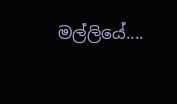මල්ලියේ....